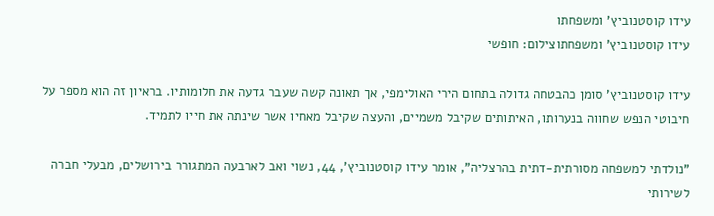עידו קוסטנוביץ' ומשפחתו
עידו קוסטנוביץ' ומשפחתוצילום: חופשי

עידו קוסטנוביץ' סומן כהבטחה גדולה בתחום הירי האולימפי, אך תאונה קשה שעבר גדעה את חלומותיו. בראיון זה הוא מספר על חיבוטי הנפש שחווה בנערותו, האיתותים שקיבל משמיים, והעצה שקיבל מאחיו אשר שינתה את חייו לתמיד.

"נולדתי למשפחה מסורתית-דתית בהרצליה", אומר עידו קוסטנוביץ', 44, נשוי ואב לארבעה המתגורר בירושלים, מבעלי חברה לשירותי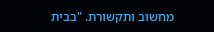מחשוב ותקשורת. "בבית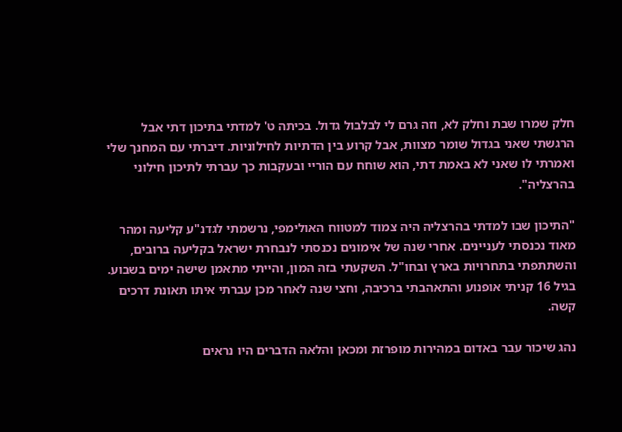חלק שמרו שבת וחלק לא, וזה גרם לי לבלבול גדול. בכיתה ט' למדתי בתיכון דתי אבל הרגשתי שאני בגדול שומר מצוות, אבל קרוע בין הדתיות לחילוניות. דיברתי עם המחנך שלי ואמרתי לו שאני לא באמת דתי, הוא שוחח עם הוריי ובעקבות כך עברתי לתיכון חילוני בהרצליה".

"התיכון שבו למדתי בהרצליה היה צמוד למטווח האולימפי, נרשמתי לגדנ"ע קליעה ומהר מאוד נכנסתי לעניינים. אחרי שנה של אימונים נכנסתי לנבחרת ישראל בקליעה ברובים, והשתתפתי בתחרויות בארץ ובחו"ל. השקעתי בזה המון, והייתי מתאמן שישה ימים בשבוע. בגיל 16 קניתי אופנוע והתאהבתי ברכיבה, וחצי שנה לאחר מכן עברתי איתו תאונת דרכים קשה.

נהג שיכור עבר באדום במהירות מופרזת ומכאן והלאה הדברים היו נראים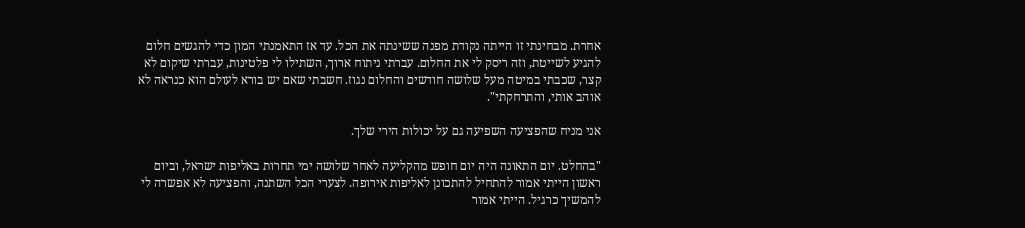אחרת. מבחינתי זו הייתה נקודת מפנה ששינתה את הכל. עד אז התאמנתי המון כדי להגשים חלום להגיע לשייטת, וזה ריסק לי את החלום. עברתי ניתוח ארוך, השתילו לי פלטינות, עברתי שיקום לא קצר, שכבתי במיטה מעל שלושה חודשים והחלום נגוז. חשבתי שאם יש בורא לעולם הוא כנראה לא אוהב אותי, והתרחקתי".

אני מניח שהפציעה השפיעה גם על יכולות הירי שלך.

"בהחלט. יום התאונה היה יום חופש מהקליעה לאחר שלושה ימי תחרות באליפות ישראל, וביום ראשון הייתי אמור להתחיל להתכונן לאליפות אירופה. לצערי הכל השתנה, והפציעה לא אפשרה לי להמשיך כרגיל. הייתי אמור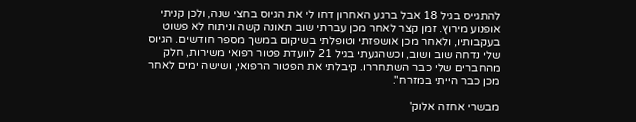להתגייס בגיל 18 אבל ברגע האחרון דחו לי את הגיוס בחצי שנה, ולכן קניתי אופנוע מירוץ. זמן קצר לאחר מכן עברתי שוב תאונה קשה וניתוח לא פשוט בעקבותיו, ולאחר מכן אושפזתי וטופלתי בשיקום במשך מספר חודשים. הגיוס שלי נדחה שוב ושוב, וכשהגעתי בגיל 21 לוועדת פטור רפואי משירות, חלק מהחברים שלי כבר השתחררו. קיבלתי את הפטור הרפואי, ושישה ימים לאחר מכן כבר הייתי במזרח".

מבשרי אחזה אלוק'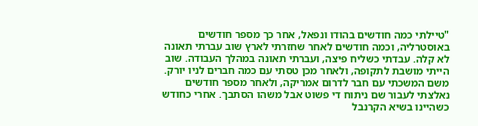"טיילתי כמה חודשים בהודו ונפאל, אחר כך מספר חודשים באוסטרליה, וכמה חודשים לאחר שחזרתי לארץ שוב עברתי תאונה לא קלה. עבדתי כשליח פיצה, ועברתי תאונה במהלך העבודה. שוב הייתי מושבת לתקופה, ולאחר מכן טסתי עם כמה חברים לניו יורק. משם המשכתי עם חבר לדרום אמריקה, ולאחר מספר חודשים נאלצתי לעבור שם ניתוח די פשוט אבל משהו הסתבך. אחרי כחודש כשהיינו בשיא הקרנבל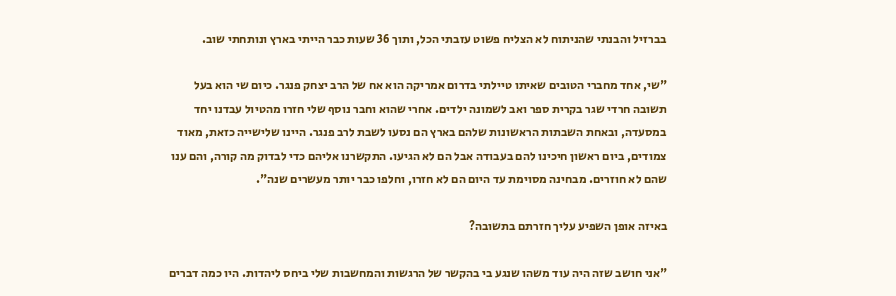בברזיל והבנתי שהניתוח לא הצליח פשוט עזבתי הכל, ותוך 36 שעות כבר הייתי בארץ ונותחתי שוב.

"שי, אחד מחברי הטובים שאיתו טיילתי בדרום אמריקה הוא אח של הרב יצחק פנגר. כיום שי הוא בעל תשובה חרדי שגר בקרית ספר ואב לשמונה ילדים. אחרי שהוא וחבר נוסף שלי חזרו מהטיול עבדנו יחד במסעדה, ובאחת השבתות הראשונות שלהם בארץ הם נסעו לשבת לרב פנגר. היינו שלישייה כזאת, מאוד צמודים, ביום ראשון חיכינו להם בעבודה אבל הם לא הגיעו. התקשרנו אליהם כדי לבדוק מה קורה, והם ענו שהם לא חוזרים. מבחינה מסוימת עד היום הם לא חזרו, וחלפו כבר יותר מעשרים שנה".

באיזה אופן השפיע עליך חזרתם בתשובה?

"אני חושב שזה היה עוד משהו שנגע בי בהקשר של הרגשות והמחשבות שלי ביחס ליהדות. היו כמה דברים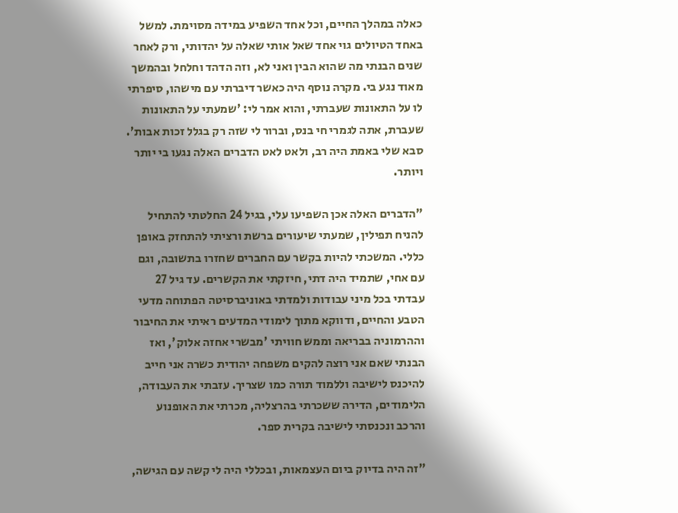כאלה במהלך החיים, וכל אחד השפיע במידה מסוימת. למשל באחד הטיולים גוי אחד שאל אותי שאלה על יהדותי, ורק לאחר שנים הבנתי מה שהוא הבין ואני לא, וזה הדהד וחלחל ובהמשך מאוד נגע בי. מקרה נוסף היה כאשר דיברתי עם מישהו, סיפרתי לו על התאונות שעברתי, והוא אמר לי: 'שמעתי על התאונות שעברת, אתה לגמרי חי בנס, וברור לי שזה רק בגלל זכות אבות'. סבא שלי באמת היה רב, ולאט לאט הדברים האלה נגעו בי יותר ויותר.

"הדברים האלה אכן השפיעו עלי, בגיל 24 החלטתי להתחיל להניח תפילין, שמעתי שיעורים ברשת ורציתי להתחזק באופן כללי. המשכתי להיות בקשר עם החברים שחזרו בתשובה, וגם עם אחי, שתמיד היה דתי, חיזקתי את הקשרים. עד גיל 27 עבדתי בכל מיני עבודות ולמדתי באוניברסיטה הפתוחה מדעי הטבע והחיים, ודווקא מתוך לימודי המדעים ראיתי את החיבור וההרמוניה בבריאה וממש חוויתי 'מבשרי אחזה אלוק', ואז הבנתי שאם אני רוצה להקים משפחה יהודית כשרה אני חייב להיכנס לישיבה וללמוד תורה כמו שצריך. עזבתי את העבודה, הלימודים, הדירה ששכרתי בהרצליה, מכרתי את האופנוע והרכב ונכנסתי לישיבה בקרית ספר.

"זה היה בדיוק ביום העצמאות, ובכללי היה לי קשה עם הגישה,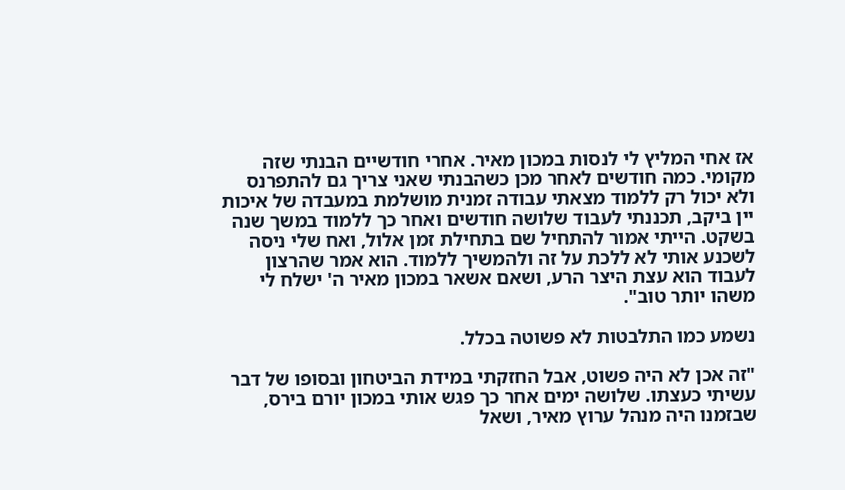אז אחי המליץ לי לנסות במכון מאיר. אחרי חודשיים הבנתי שזה מקומי. כמה חודשים לאחר מכן כשהבנתי שאני צריך גם להתפרנס ולא יכול רק ללמוד מצאתי עבודה זמנית מושלמת במעבדה של איכות יין ביקב, תכננתי לעבוד שלושה חודשים ואחר כך ללמוד במשך שנה בשקט. הייתי אמור להתחיל שם בתחילת זמן אלול, ואח שלי ניסה לשכנע אותי לא ללכת על זה ולהמשיך ללמוד. הוא אמר שהרצון לעבוד הוא עצת היצר הרע, ושאם אשאר במכון מאיר ה' ישלח לי משהו יותר טוב".

נשמע כמו התלבטות לא פשוטה בכלל.

"זה אכן לא היה פשוט, אבל החזקתי במידת הביטחון ובסופו של דבר עשיתי כעצתו. שלושה ימים אחר כך פגש אותי במכון יורם בירס, שבזמנו היה מנהל ערוץ מאיר, ושאל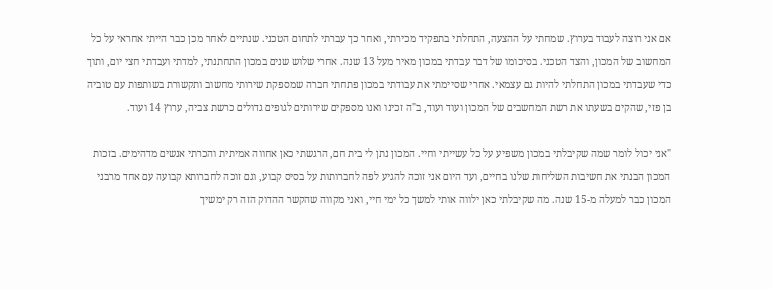אם אני רוצה לעבוד בערוץ. שמחתי על ההצעה, התחלתי בתפקיד מכירתי, ואחר כך עברתי לתחום הטכני. שנתיים לאחר מכן כבר הייתי אחראי על כל המחשוב של המכון, והצד הטכני. בסיכומו של דבר עבדתי במכון מאיר מעל 13 שנה. אחרי שלוש שנים במכון התחתנתי, למדתי ועבדתי חצי יום, ותוך כדי שעבדתי במכון התחלתי להיות גם עצמאי. אחרי שסיימתי את עבודתי במכון פתחתי חברה שמספקת שירותי מחשוב ותקשורת בשותפות עם טוביה בן פזי, שהקים בשעתו את רשת המחשבים של המכון ועוד ועוד, ב"ה זכינו ואנו מספקים שירותים לגופים גדולים כרשת צביה, ערוץ 14 ועוד.

"אני יכול לומר שמה שקיבלתי במכון משפיע על כל עשייתי וחיי. המכון נתן לי בית חם, הרגשתי כאן אחווה אמיתית והכרתי אנשים מדהימים. בזכות המכון הבנתי את חשיבות השליחות שלנו בחיים, ועד היום אני זוכה להגיע לפה לחברותות על בסיס קבוע, וגם זוכה לחברותא קבועה עם אחד מרבני המכון כבר למעלה מ-15 שנה. מה שקיבלתי כאן ילווה אותי למשך כל ימי חיי, ואני מקווה שהקשר ההדוק הזה רק ימשיך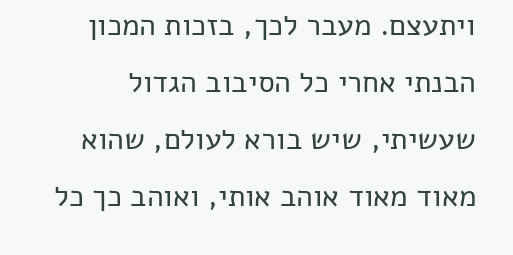ויתעצם. מעבר לכך, בזכות המכון הבנתי אחרי כל הסיבוב הגדול שעשיתי, שיש בורא לעולם, שהוא מאוד מאוד אוהב אותי, ואוהב כך כל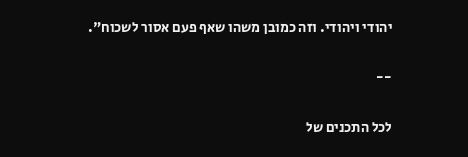יהודי ויהודי. וזה כמובן משהו שאף פעם אסור לשכוח".

--

לכל התכנים של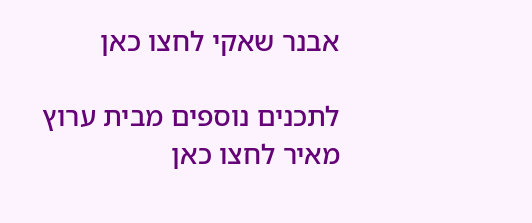אבנר שאקי לחצו כאן

לתכנים נוספים מבית ערוץ מאיר לחצו כאן